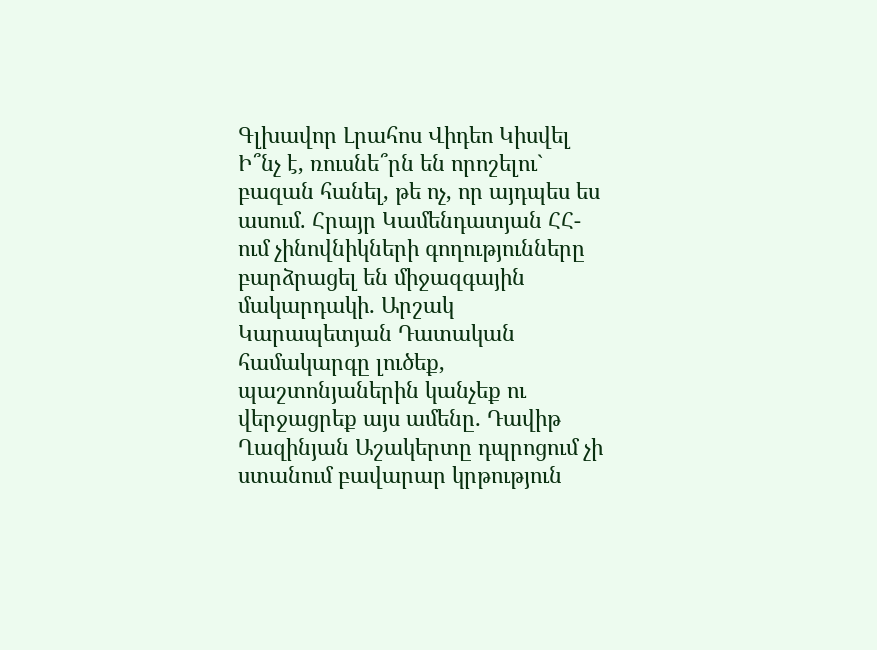Գլխավոր Լրահոս Վիդեո Կիսվել
Ի՞նչ է, ռուսնե՞րն են որոշելու` բազան հանել, թե ոչ, որ այդպես ես ասում. Հրայր Կամենդատյան ՀՀ-ում չինովնիկների գողությունները բարձրացել են միջազգային մակարդակի․ Արշակ Կարապետյան Դատական համակարգը լուծեք, պաշտոնյաներին կանչեք ու վերջացրեք այս ամենը․ Դավիթ Ղազինյան Աշակերտը դպրոցում չի ստանում բավարար կրթություն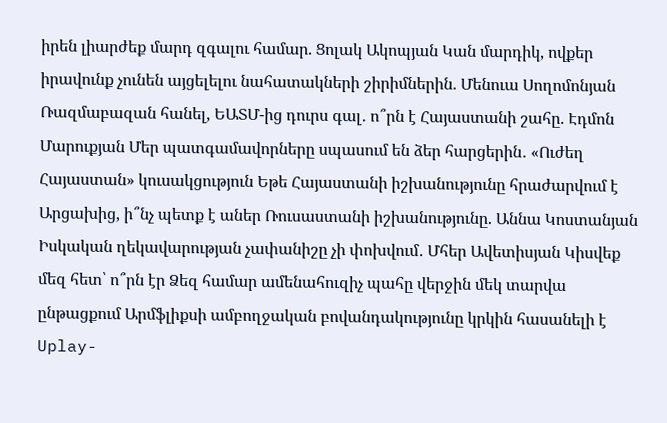իրեն լիարժեք մարդ զգալու համար. Ցոլակ Ակոպյան Կան մարդիկ, ովքեր իրավունք չունեն այցելելու նահատակների շիրիմներին. Մենուա Սողոմոնյան Ռազմաբազան հանել, ԵԱՏՄ-ից դուրս գալ․ ո՞րն է Հայաստանի շահը. Էդմոն Մարուքյան Մեր պատգամավորները սպասում են ձեր հարցերին․ «Ուժեղ Հայաստան» կուսակցություն Եթե Հայաստանի իշխանությունը հրաժարվում է Արցախից, ի՞նչ պետք է աներ Ռուսաստանի իշխանությունը. Աննա Կոստանյան Իսկական ղեկավարության չափանիշը չի փոխվում․ Մհեր Ավետիսյան Կիսվեք մեզ հետ՝ ո՞րն էր Ձեզ համար ամենահուզիչ պահը վերջին մեկ տարվա ընթացքում Արմֆլիքսի ամբողջական բովանդակությունը կրկին հասանելի է Uplay-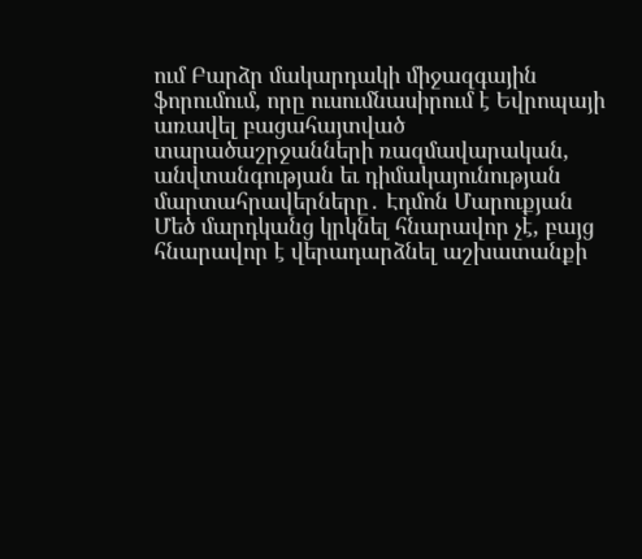ում Բարձր մակարդակի միջազգային ֆորումում, որը ուսումնասիրում է Եվրոպայի առավել բացահայտված տարածաշրջանների ռազմավարական, անվտանգության եւ դիմակայունության մարտահրավերները․ Էդմոն Մարուքյան
Մեծ մարդկանց կրկնել հնարավոր չէ, բայց հնարավոր է վերադարձնել աշխատանքի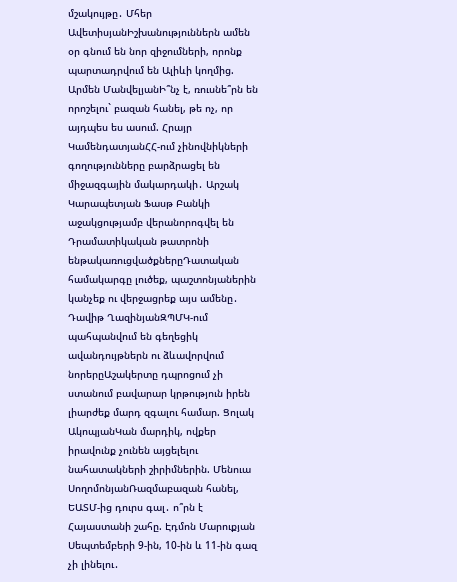մշակույթը․ Մհեր ԱվետիսյանԻշխանություններն ամեն օր գնում են նոր զիջումների, որոնք պարտադրվում են Ալիևի կողմից. Արմեն ՄանվելյանԻ՞նչ է, ռուսնե՞րն են որոշելու` բազան հանել, թե ոչ, որ այդպես ես ասում. Հրայր ԿամենդատյանՀՀ-ում չինովնիկների գողությունները բարձրացել են միջազգային մակարդակի․ Արշակ Կարապետյան Ֆասթ Բանկի աջակցությամբ վերանորոգվել են Դրամատիկական թատրոնի ենթակառուցվածքներըԴատական համակարգը լուծեք, պաշտոնյաներին կանչեք ու վերջացրեք այս ամենը․ Դավիթ ՂազինյանԶՊՄԿ-ում պահպանվում են գեղեցիկ ավանդույթներն ու ձևավորվում նորերըԱշակերտը դպրոցում չի ստանում բավարար կրթություն իրեն լիարժեք մարդ զգալու համար. Ցոլակ ԱկոպյանԿան մարդիկ, ովքեր իրավունք չունեն այցելելու նահատակների շիրիմներին. Մենուա ՍողոմոնյանՌազմաբազան հանել, ԵԱՏՄ-ից դուրս գալ․ ո՞րն է Հայաստանի շահը. Էդմոն Մարուքյան Սեպտեմբերի 9-ին, 10-ին և 11-ին գազ չի լինելու․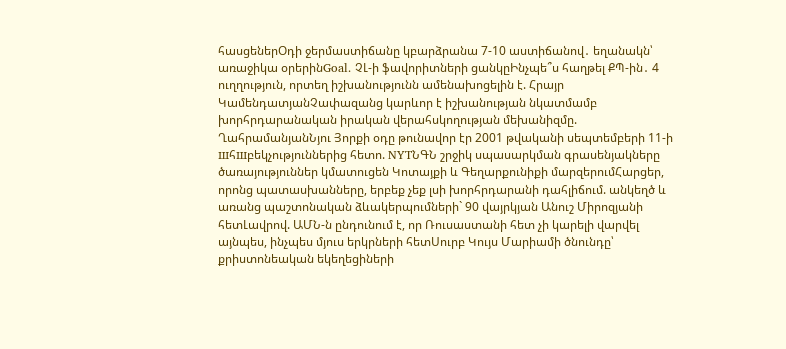հասցեներՕդի ջերմաստիճանը կբարձրանա 7-10 աստիճանով․ եղանակն՝ առաջիկա օրերինGoal. ՉԼ-ի ֆավորիտների ցանկըԻնչպե՞ս հաղթել ՔՊ-ին․ 4 ուղղություն, որտեղ իշխանությունն ամենախոցելին է. Հրայր ԿամենդատյանՉափազանց կարևոր է իշխանության նկատմամբ խորհրդարանական իրական վերահսկողության մեխանիզմը. ՂահրամանյանՆյու Յորքի օդը թունավոր էր 2001 թվականի սեպտեմբերի 11-ի шհшբեկչություններից հետո. NYTՆԳՆ շրջիկ սպասարկման գրասենյակները ծառայություններ կմատուցեն Կոտայքի և Գեղարքունիքի մարզերումՀարցեր, որոնց պատասխանները, երբեք չեք լսի խորհրդարանի դահլիճում. անկեղծ և առանց պաշտոնական ձևակերպումների` 90 վայրկյան Անուշ Միրոզյանի հետԼավրով. ԱՄՆ-ն ընդունում է, որ Ռուսաստանի հետ չի կարելի վարվել այնպես, ինչպես մյուս երկրների հետՍուրբ Կույս Մարիամի ծնունդը՝ քրիստոնեական եկեղեցիների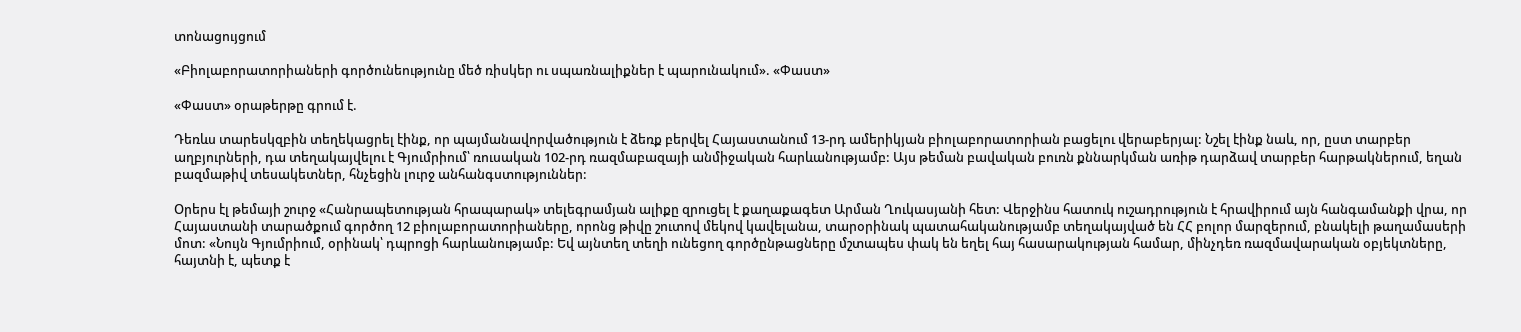տոնացույցում

«Բիոլաբորատորիաների գործունեությունը մեծ ռիսկեր ու սպառնալիքներ է պարունակում». «Փաստ»

«Փաստ» օրաթերթը գրում է.

Դեռևս տարեսկզբին տեղեկացրել էինք, որ պայմանավորվածություն է ձեռք բերվել Հայաստանում 13-րդ ամերիկյան բիոլաբորատորիան բացելու վերաբերյալ: Նշել էինք նաև, որ, ըստ տարբեր աղբյուրների, դա տեղակայվելու է Գյումրիում՝ ռուսական 102-րդ ռազմաբազայի անմիջական հարևանությամբ: Այս թեման բավական բուռն քննարկման առիթ դարձավ տարբեր հարթակներում, եղան բազմաթիվ տեսակետներ, հնչեցին լուրջ անհանգստություններ:

Օրերս էլ թեմայի շուրջ «Հանրապետության հրապարակ» տելեգրամյան ալիքը զրուցել է քաղաքագետ Արման Ղուկասյանի հետ: Վերջինս հատուկ ուշադրություն է հրավիրում այն հանգամանքի վրա, որ Հայաստանի տարածքում գործող 12 բիոլաբորատորիաները, որոնց թիվը շուտով մեկով կավելանա, տարօրինակ պատահականությամբ տեղակայված են ՀՀ բոլոր մարզերում, բնակելի թաղամասերի մոտ: «Նույն Գյումրիում, օրինակ՝ դպրոցի հարևանությամբ: Եվ այնտեղ տեղի ունեցող գործընթացները մշտապես փակ են եղել հայ հասարակության համար, մինչդեռ ռազմավարական օբյեկտները, հայտնի է, պետք է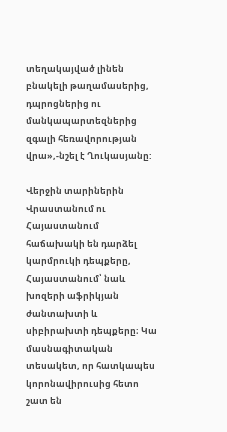տեղակայված լինեն բնակելի թաղամասերից, դպրոցներից ու մանկապարտեզներից զգալի հեռավորության վրա»,-նշել է Ղուկասյանը:

Վերջին տարիներին Վրաստանում ու Հայաստանում հաճախակի են դարձել կարմրուկի դեպքերը, Հայաստանում՝ նաև խոզերի աֆրիկյան ժանտախտի և սիբիրախտի դեպքերը։ Կա մասնագիտական տեսակետ, որ հատկապես կորոնավիրուսից հետո շատ են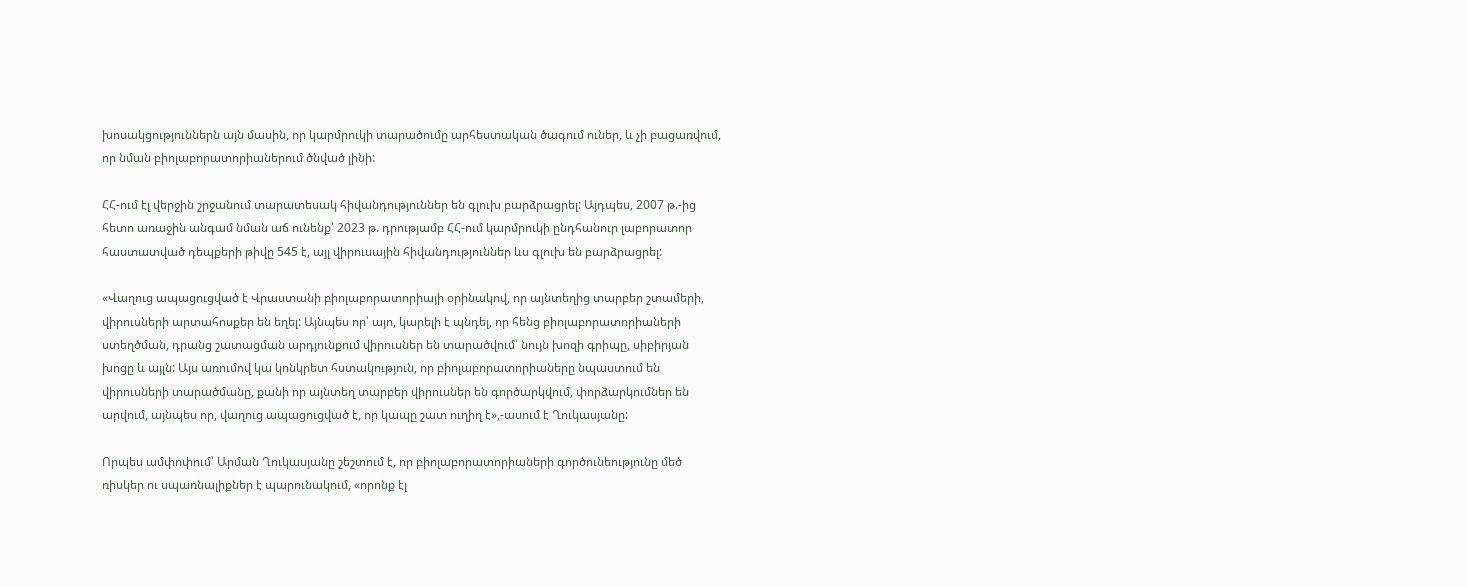խոսակցություններն այն մասին, որ կարմրուկի տարածումը արհեստական ծագում ուներ, և չի բացառվում, որ նման բիոլաբորատորիաներում ծնված լինի:

ՀՀ-ում էլ վերջին շրջանում տարատեսակ հիվանդություններ են գլուխ բարձրացրել: Այդպես, 2007 թ.-ից հետո առաջին անգամ նման աճ ունենք՝ 2023 թ. դրությամբ ՀՀ-ում կարմրուկի ընդհանուր լաբորատոր հաստատված դեպքերի թիվը 545 է, այլ վիրուսային հիվանդություններ ևս գլուխ են բարձրացրել:

«Վաղուց ապացուցված է Վրաստանի բիոլաբորատորիայի օրինակով, որ այնտեղից տարբեր շտամերի, վիրուսների արտահոսքեր են եղել: Այնպես որ՝ այո, կարելի է պնդել, որ հենց բիոլաբորատորիաների ստեղծման, դրանց շատացման արդյունքում վիրուսներ են տարածվում՝ նույն խոզի գրիպը, սիբիրյան խոցը և այլն: Այս առումով կա կոնկրետ հստակություն, որ բիոլաբորատորիաները նպաստում են վիրուսների տարածմանը, քանի որ այնտեղ տարբեր վիրուսներ են գործարկվում, փորձարկումներ են արվում, այնպես որ, վաղուց ապացուցված է, որ կապը շատ ուղիղ է»,-ասում է Ղուկասյանը:

Որպես ամփոփում՝ Արման Ղուկասյանը շեշտում է, որ բիոլաբորատորիաների գործունեությունը մեծ ռիսկեր ու սպառնալիքներ է պարունակում, «որոնք էլ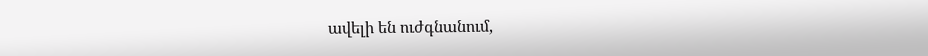ավելի են ուժգնանում,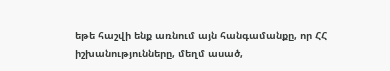եթե հաշվի ենք առնում այն հանգամանքը, որ ՀՀ իշխանությունները, մեղմ ասած,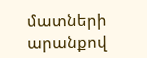մատների արանքով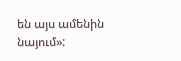են այս ամենին նայում»: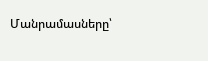Մանրամասները՝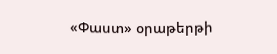«Փաստ» օրաթերթի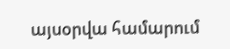այսօրվա համարում